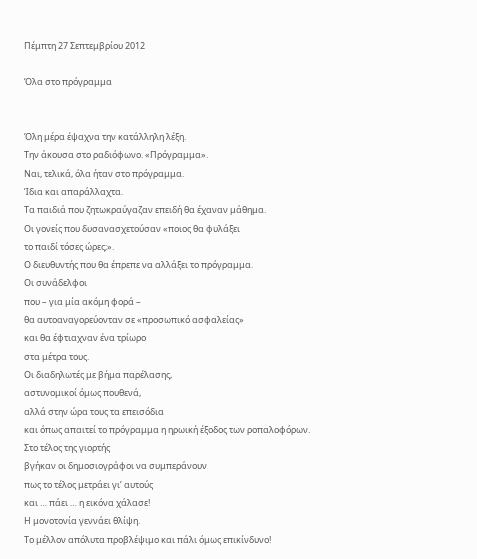Πέμπτη 27 Σεπτεμβρίου 2012

Όλα στο πρόγραμμα


Όλη μέρα έψαχνα την κατάλληλη λέξη.
Την άκουσα στο ραδιόφωνο. «Πρόγραμμα».
Ναι, τελικά, όλα ήταν στο πρόγραμμα.
Ίδια και απαράλλαχτα.
Τα παιδιά που ζητωκραύγαζαν επειδή θα έχαναν μάθημα.
Οι γονείς που δυσανασχετούσαν «ποιος θα φυλάξει
το παιδί τόσες ώρες;».
Ο διευθυντής που θα έπρεπε να αλλάξει το πρόγραμμα.
Οι συνάδελφοι
που – για μία ακόμη φορά –
θα αυτοαναγορεύονταν σε «προσωπικό ασφαλείας»
και θα έφτιαχναν ένα τρίωρο
στα μέτρα τους.
Οι διαδηλωτές με βήμα παρέλασης,
αστυνομικοί όμως πουθενά,
αλλά στην ώρα τους τα επεισόδια
και όπως απαιτεί το πρόγραμμα η ηρωική έξοδος των ροπαλοφόρων.
Στο τέλος της γιορτής
βγήκαν οι δημοσιογράφοι να συμπεράνουν
πως το τέλος μετράει γι’ αυτούς
και … πάει … η εικόνα χάλασε!
Η μονοτονία γεννάει θλίψη.
Το μέλλον απόλυτα προβλέψιμο και πάλι όμως επικίνδυνο!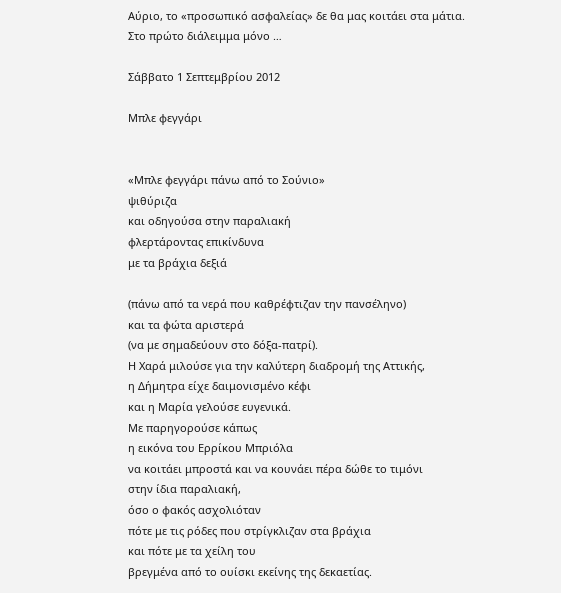Αύριο, το «προσωπικό ασφαλείας» δε θα μας κοιτάει στα μάτια.
Στο πρώτο διάλειμμα μόνο …

Σάββατο 1 Σεπτεμβρίου 2012

Μπλε φεγγάρι


«Μπλε φεγγάρι πάνω από το Σούνιο»
ψιθύριζα
και οδηγούσα στην παραλιακή
φλερτάροντας επικίνδυνα
με τα βράχια δεξιά

(πάνω από τα νερά που καθρέφτιζαν την πανσέληνο)
και τα φώτα αριστερά
(να με σημαδεύουν στο δόξα-πατρί).
Η Χαρά μιλούσε για την καλύτερη διαδρομή της Αττικής,
η Δήμητρα είχε δαιμονισμένο κέφι
και η Μαρία γελούσε ευγενικά.
Με παρηγορούσε κάπως
η εικόνα του Ερρίκου Μπριόλα
να κοιτάει μπροστά και να κουνάει πέρα δώθε το τιμόνι
στην ίδια παραλιακή,
όσο ο φακός ασχολιόταν
πότε με τις ρόδες που στρίγκλιζαν στα βράχια
και πότε με τα χείλη του
βρεγμένα από το ουίσκι εκείνης της δεκαετίας.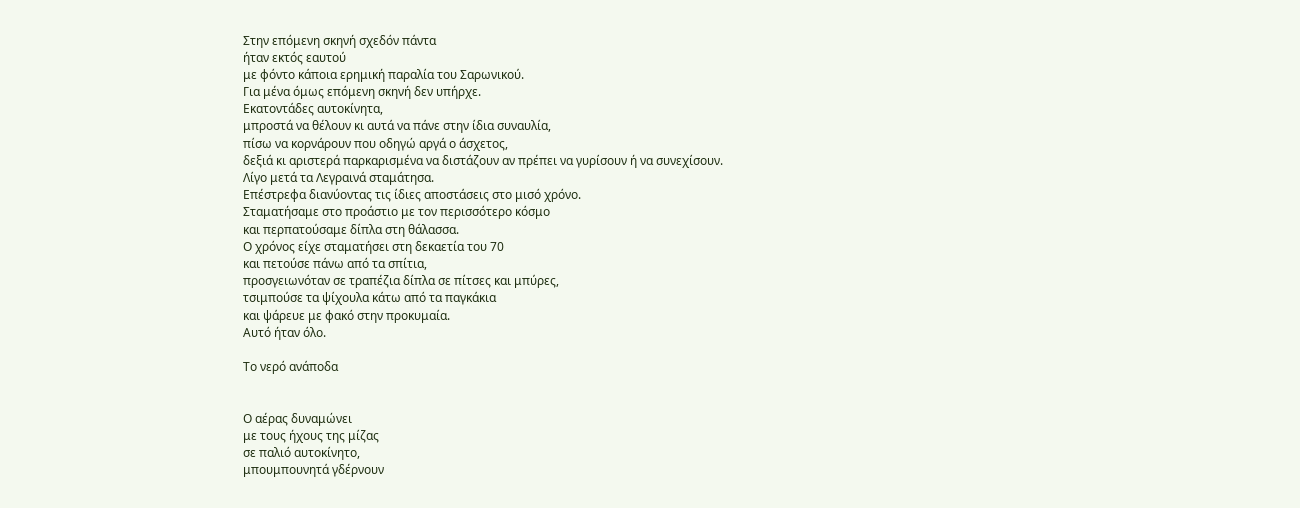Στην επόμενη σκηνή σχεδόν πάντα
ήταν εκτός εαυτού
με φόντο κάποια ερημική παραλία του Σαρωνικού.
Για μένα όμως επόμενη σκηνή δεν υπήρχε.
Εκατοντάδες αυτοκίνητα,
μπροστά να θέλουν κι αυτά να πάνε στην ίδια συναυλία,
πίσω να κορνάρουν που οδηγώ αργά ο άσχετος,
δεξιά κι αριστερά παρκαρισμένα να διστάζουν αν πρέπει να γυρίσουν ή να συνεχίσουν.
Λίγο μετά τα Λεγραινά σταμάτησα.
Επέστρεφα διανύοντας τις ίδιες αποστάσεις στο μισό χρόνο.
Σταματήσαμε στο προάστιο με τον περισσότερο κόσμο
και περπατούσαμε δίπλα στη θάλασσα.
Ο χρόνος είχε σταματήσει στη δεκαετία του 70
και πετούσε πάνω από τα σπίτια,
προσγειωνόταν σε τραπέζια δίπλα σε πίτσες και μπύρες,
τσιμπούσε τα ψίχουλα κάτω από τα παγκάκια
και ψάρευε με φακό στην προκυμαία.
Αυτό ήταν όλο.

Το νερό ανάποδα


Ο αέρας δυναμώνει
με τους ήχους της μίζας
σε παλιό αυτοκίνητο,
μπουμπουνητά γδέρνουν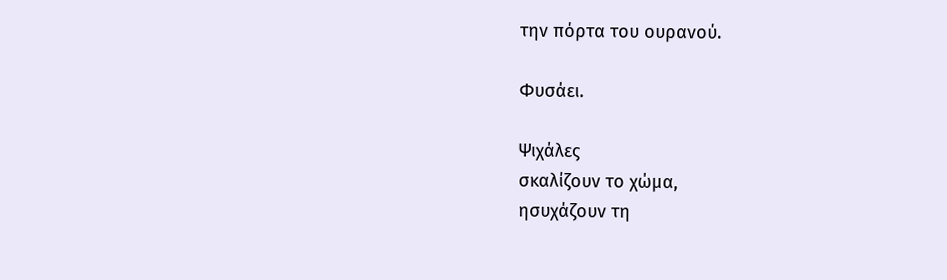την πόρτα του ουρανού.

Φυσάει.

Ψιχάλες
σκαλίζουν το χώμα,
ησυχάζουν τη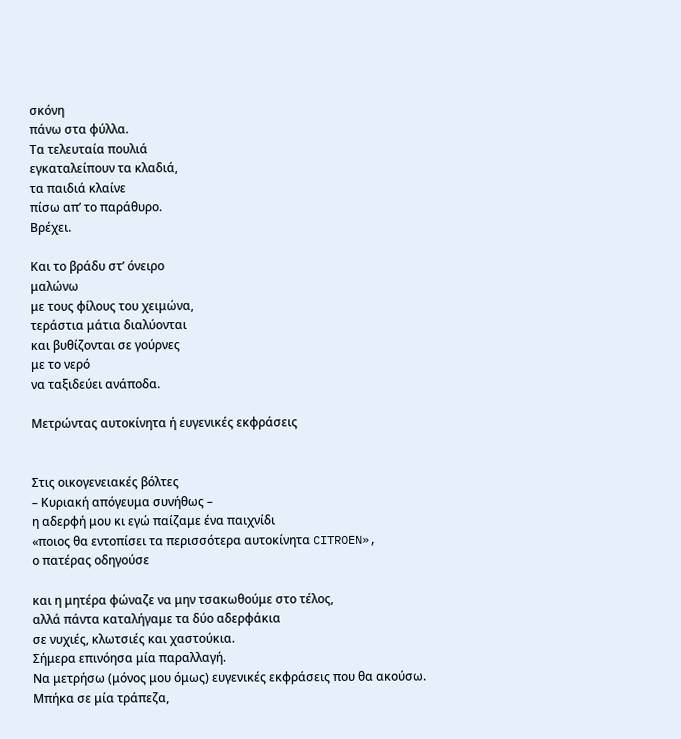σκόνη
πάνω στα φύλλα.
Τα τελευταία πουλιά
εγκαταλείπουν τα κλαδιά,
τα παιδιά κλαίνε
πίσω απ’ το παράθυρο.
Βρέχει.

Και το βράδυ στ’ όνειρο
μαλώνω
με τους φίλους του χειμώνα,
τεράστια μάτια διαλύονται
και βυθίζονται σε γούρνες
με το νερό
να ταξιδεύει ανάποδα.

Μετρώντας αυτοκίνητα ή ευγενικές εκφράσεις


Στις οικογενειακές βόλτες
– Κυριακή απόγευμα συνήθως –
η αδερφή μου κι εγώ παίζαμε ένα παιχνίδι
«ποιος θα εντοπίσει τα περισσότερα αυτοκίνητα CITROEN»,
ο πατέρας οδηγούσε

και η μητέρα φώναζε να μην τσακωθούμε στο τέλος,
αλλά πάντα καταλήγαμε τα δύο αδερφάκια
σε νυχιές, κλωτσιές και χαστούκια.
Σήμερα επινόησα μία παραλλαγή.
Να μετρήσω (μόνος μου όμως) ευγενικές εκφράσεις που θα ακούσω.
Μπήκα σε μία τράπεζα,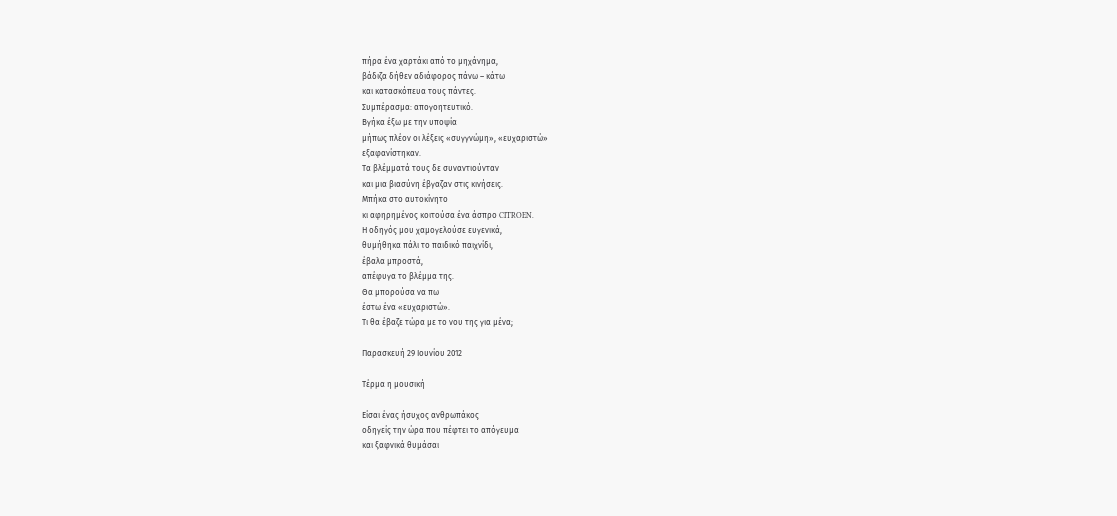πήρα ένα χαρτάκι από το μηχάνημα,
βάδιζα δήθεν αδιάφορος πάνω – κάτω
και κατασκόπευα τους πάντες.
Συμπέρασμα: απογοητευτικό.
Βγήκα έξω με την υποψία
μήπως πλέον οι λέξεις «συγγνώμη», «ευχαριστώ»
εξαφανίστηκαν.
Τα βλέμματά τους δε συναντιούνταν
και μια βιασύνη έβγαζαν στις κινήσεις.
Μπήκα στο αυτοκίνητο
κι αφηρημένος κοιτούσα ένα άσπρο CITROEN.
Η οδηγός μου χαμογελούσε ευγενικά,
θυμήθηκα πάλι το παιδικό παιχνίδι,
έβαλα μπροστά,
απέφυγα το βλέμμα της.
Θα μπορούσα να πω
έστω ένα «ευχαριστώ».
Τι θα έβαζε τώρα με το νου της για μένα;

Παρασκευή 29 Ιουνίου 2012

Τέρμα η μουσική

Είσαι ένας ήσυχος ανθρωπάκος
οδηγείς την ώρα που πέφτει το απόγευμα
και ξαφνικά θυμάσαι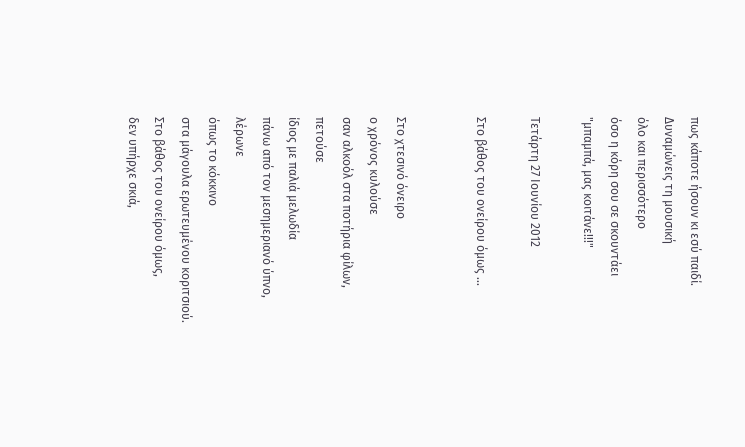πως κάποτε ήσουν κι εσύ παιδί.
Δυναμώνεις τη μουσική
όλο και περισσότερο
όσο η κόρη σου σε σκουντάει
"μπαμπά, μας κοιτάνε!!!"

Τετάρτη 27 Ιουνίου 2012

Στο βάθος του ονείρου όμως ...


Στο χτεσινό όνειρο
ο χρόνος κυλούσε
σαν αλκοόλ στα ποτήρια φίλων,
πετούσε
ίδιος με παλιά μελωδία
πάνω από τον μεσημεριανό ύπνο,
λέρωνε
όπως το κόκκινο
στα μάγουλα ερωτευμένου κοριτσιού.
Στο βάθος του ονείρου όμως,
δεν υπήρχε σκιά,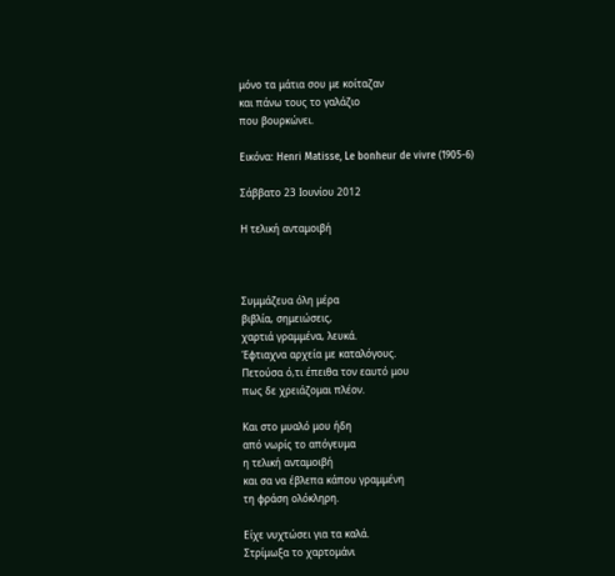μόνο τα μάτια σου με κοίταζαν
και πάνω τους το γαλάζιο
που βουρκώνει.

Εικόνα: Henri Matisse, Le bonheur de vivre (1905-6)

Σάββατο 23 Ιουνίου 2012

Η τελική ανταμοιβή



Συμμάζευα όλη μέρα
βιβλία, σημειώσεις,
χαρτιά γραμμένα, λευκά.
Έφτιαχνα αρχεία με καταλόγους.
Πετούσα ό,τι έπειθα τον εαυτό μου
πως δε χρειάζομαι πλέον.

Και στο μυαλό μου ήδη
από νωρίς το απόγευμα
η τελική ανταμοιβή
και σα να έβλεπα κάπου γραμμένη
τη φράση ολόκληρη.

Είχε νυχτώσει για τα καλά.
Στρίμωξα το χαρτομάνι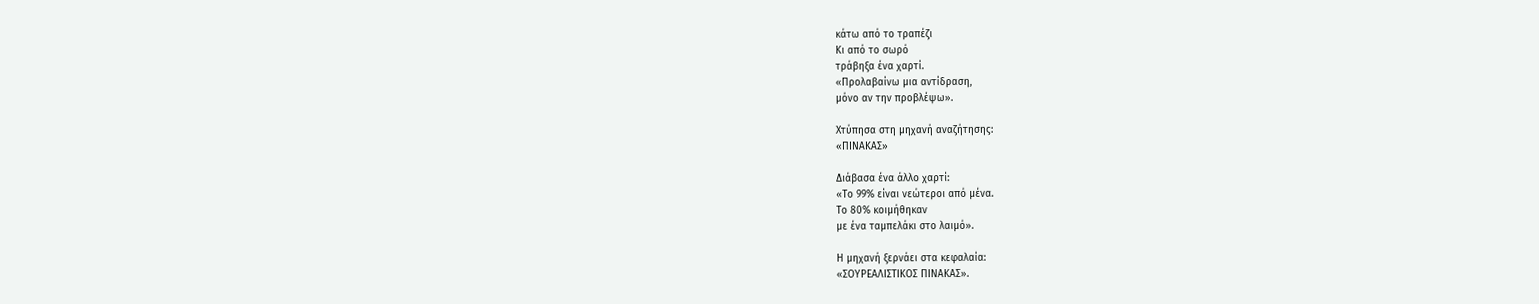κάτω από το τραπέζι
Κι από το σωρό
τράβηξα ένα χαρτί.
«Προλαβαίνω μια αντίδραση,
μόνο αν την προβλέψω».

Χτύπησα στη μηχανή αναζήτησης:
«ΠΙΝΑΚΑΣ»

Διάβασα ένα άλλο χαρτί:
«Το 99% είναι νεώτεροι από μένα.
Το 80% κοιμήθηκαν
με ένα ταμπελάκι στο λαιμό».

Η μηχανή ξερνάει στα κεφαλαία:
«ΣΟΥΡΕΑΛΙΣΤΙΚΟΣ ΠΙΝΑΚΑΣ».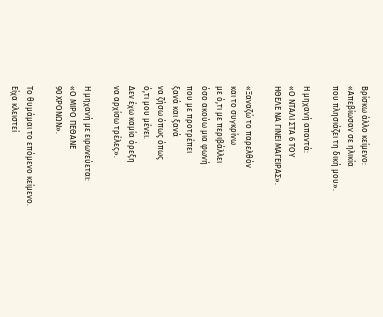Βρίσκω άλλο κείμενο:
«Απεβίωσαν σε ηλικία
που πλησιάζει τη δική μου».

Η μηχανή απαντά:
«Ο ΝΤΑΛΙ ΣΤΑ 6 ΤΟΥ
ΗΘΕΛΕ ΝΑ ΓΙΝΕΙ ΜΑΓΕΙΡΑΣ».

«Ξαναζώ το παρελθόν
και το συγκρίνω
με ό,τι με περιβάλλει
όσο ακούω μια φωνή
που με προτρέπει
ξανά και ξανά
να ζήσω όπως όπως
ό,τι μου μένει.
Δεν έχω καμία όρεξη
να αρχίσω τρέλες».

Η μηχανή με ειρωνεύεται:
«Ο ΜΙΡΟ ΠΕΘΑΝΕ
90 ΧΡΟΝΩΝ».

Το θυμάμαι το επόμενο κείμενο.
Είχα κλειστεί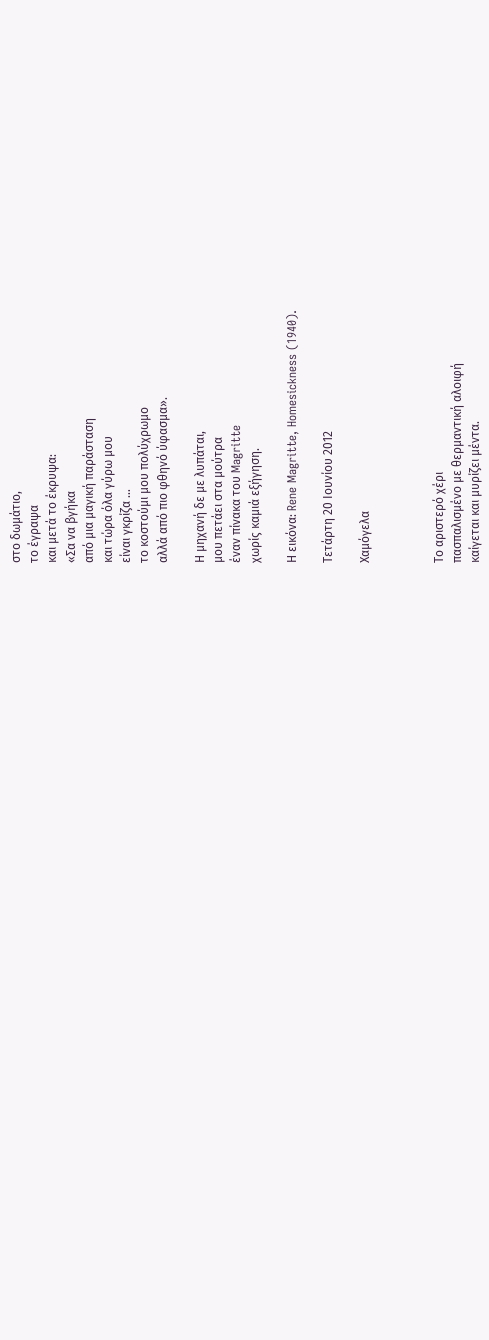στο δωμάτιο,
το έγραψα
και μετά το έκρυψα:
«Σα να βγήκα
από μια μαγική παράσταση
και τώρα όλα γύρω μου
είναι γκρίζα …
το κοστούμι μου πολύχρωμο
αλλά από πιο φθηνό ύφασμα».

Η μηχανή δε με λυπάται,
μου πετάει στα μούτρα
έναν πίνακα του Magritte
χωρίς καμιά εξήγηση.

Η εικόνα: Rene Magritte, Homesickness (1940).

Τετάρτη 20 Ιουνίου 2012

Χαμόγελα



Το αριστερό χέρι
πασπαλισμένο με θερμαντική αλοιφή
καίγεται και μυρίζει μέντα.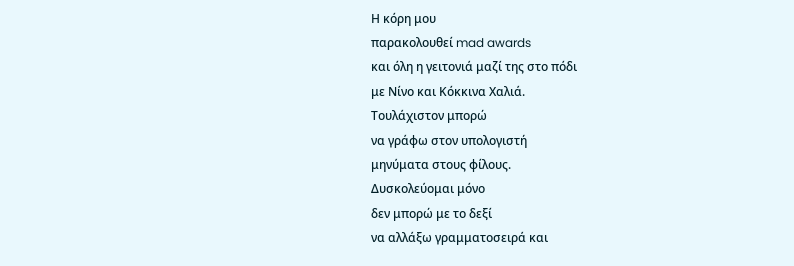Η κόρη μου
παρακολουθεί mad awards
και όλη η γειτονιά μαζί της στο πόδι
με Νίνο και Κόκκινα Χαλιά.
Τουλάχιστον μπορώ
να γράφω στον υπολογιστή
μηνύματα στους φίλους.
Δυσκολεύομαι μόνο
δεν μπορώ με το δεξί
να αλλάξω γραμματοσειρά και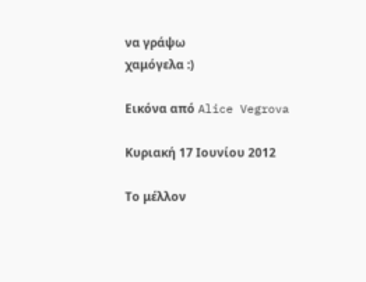να γράψω
χαμόγελα :)

Εικόνα από Alice Vegrova

Κυριακή 17 Ιουνίου 2012

Το μέλλον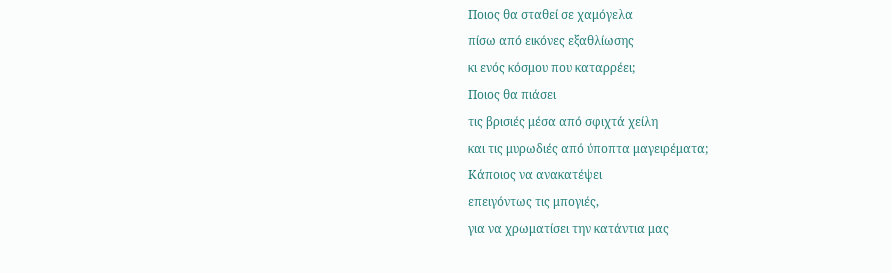Ποιος θα σταθεί σε χαμόγελα
πίσω από εικόνες εξαθλίωσης
κι ενός κόσμου που καταρρέει;
Ποιος θα πιάσει
τις βρισιές μέσα από σφιχτά χείλη
και τις μυρωδιές από ύποπτα μαγειρέματα;
Κάποιος να ανακατέψει
επειγόντως τις μπογιές,
για να χρωματίσει την κατάντια μας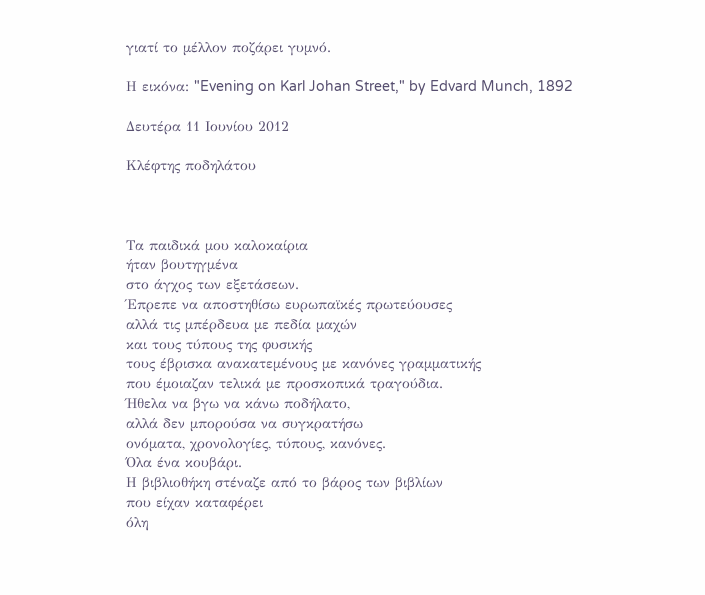γιατί το μέλλον ποζάρει γυμνό.

Η εικόνα: "Evening on Karl Johan Street," by Edvard Munch, 1892

Δευτέρα 11 Ιουνίου 2012

Κλέφτης ποδηλάτου



Τα παιδικά μου καλοκαίρια
ήταν βουτηγμένα
στο άγχος των εξετάσεων.
Έπρεπε να αποστηθίσω ευρωπαϊκές πρωτεύουσες
αλλά τις μπέρδευα με πεδία μαχών
και τους τύπους της φυσικής
τους έβρισκα ανακατεμένους με κανόνες γραμματικής
που έμοιαζαν τελικά με προσκοπικά τραγούδια.
Ήθελα να βγω να κάνω ποδήλατο,
αλλά δεν μπορούσα να συγκρατήσω
ονόματα, χρονολογίες, τύπους, κανόνες.
Όλα ένα κουβάρι.
Η βιβλιοθήκη στέναζε από το βάρος των βιβλίων
που είχαν καταφέρει
όλη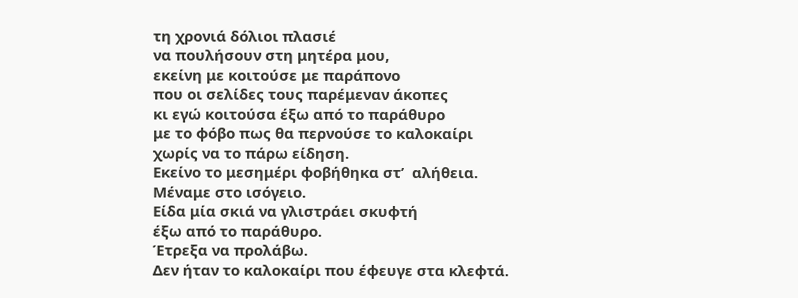τη χρονιά δόλιοι πλασιέ
να πουλήσουν στη μητέρα μου,
εκείνη με κοιτούσε με παράπονο
που οι σελίδες τους παρέμεναν άκοπες
κι εγώ κοιτούσα έξω από το παράθυρο
με το φόβο πως θα περνούσε το καλοκαίρι
χωρίς να το πάρω είδηση.
Εκείνο το μεσημέρι φοβήθηκα στ’  αλήθεια.
Μέναμε στο ισόγειο.
Είδα μία σκιά να γλιστράει σκυφτή
έξω από το παράθυρο.
Έτρεξα να προλάβω.
Δεν ήταν το καλοκαίρι που έφευγε στα κλεφτά.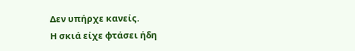Δεν υπήρχε κανείς.
Η σκιά είχε φτάσει ήδη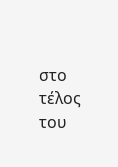στο τέλος του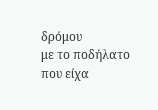δρόμου
με το ποδήλατο
που είχα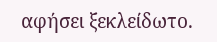αφήσει ξεκλείδωτο.